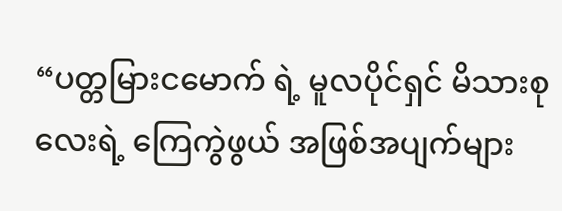“ပတ္တမြားငမောက် ရဲ့ မူလပိုင်ရှင် မိသားစုလေးရဲ့ ကြေကွဲဖွယ် အဖြစ်အပျက်များ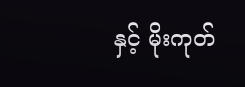နှင့် မိုးကုတ်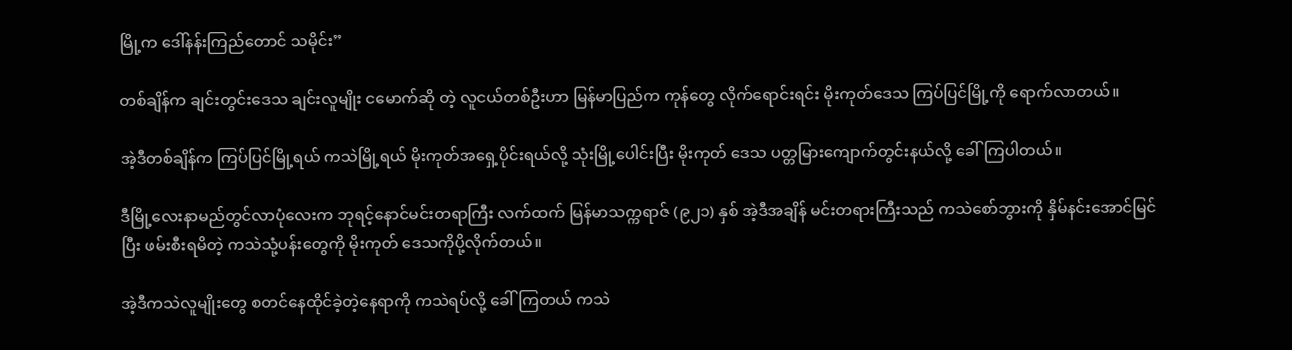မြို့က ဒေါ်နန်းကြည်တောင် သမိုင်း”

တစ်ချိန်က ချင်းတွင်းဒေသ ချင်းလူမျိုး ငမောက်ဆို တဲ့ လူငယ်တစ်ဦးဟာ မြန်မာပြည်က ကုန်တွေ လိုက်ရောင်းရင်း မိုးကုတ်ဒေသ ကြပ်ပြင်မြို့ကို ရောက်လာတယ်။

အဲ့ဒီတစ်ချိန်က ကြပ်ပြင်မြို့ရယ် ကသဲမြို့ရယ် မိုးကုတ်အရှေ့ပိုင်းရယ်လို့ သုံးမြို့ပေါင်းပြီး မိုးကုတ် ဒေသ ပတ္တမြားကျောက်တွင်းနယ်လို့ ခေါ်ကြပါတယ်။

ဒီမြို့လေးနာမည်တွင်လာပုံလေးက ဘုရင့်နောင်မင်းတရာကြီး လက်ထက် မြန်မာသက္ကရာဇ် (၉၂၁) နှစ် အဲ့ဒီအချိန် မင်းတရားကြီးသည် ကသဲစော်ဘွားကို နှိမ်နင်းအောင်မြင်ပြီး ဖမ်းစီးရမိတဲ့ ကသဲသုံ့ပန်းတွေကို မိုးကုတ် ဒေသကိုပို့လိုက်တယ်။

အဲ့ဒီကသဲလူမျိုးတွေ စတင်နေထိုင်ခဲ့တဲ့နေရာကို ကသဲရပ်လို့ ခေါ်ကြတယ် ကသဲ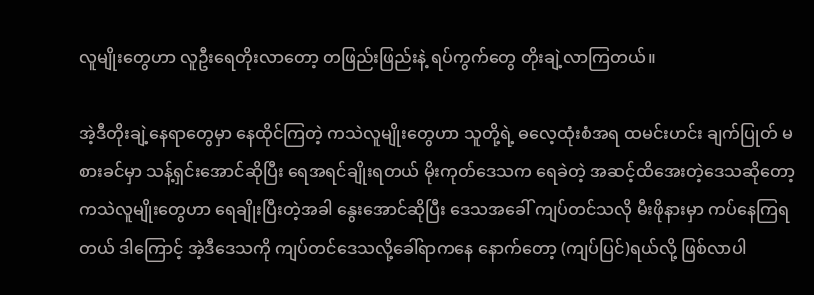လူမျိုးတွေဟာ လူဦးရေတိုးလာတော့ တဖြည်းဖြည်းနဲ့ ရပ်ကွက်တွေ တိုးချဲ့လာကြတယ်။

အဲ့ဒီတိုးချဲ့နေရာတွေမှာ နေထိုင်ကြတဲ့ ကသဲလူမျိုးတွေဟာ သူတို့ရဲ့ ဓလေ့ထုံးစံအရ ထမင်းဟင်း ချက်ပြုတ် မစားခင်မှာ သန့်ရှင်းအောင်ဆိုပြီး ရေအရင်ချိုးရတယ် မိုးကုတ်ဒေသက ရေခဲတဲ့ အဆင့်ထိအေးတဲ့ဒေသဆိုတော့ ကသဲလူမျိုးတွေဟာ ရေချိုးပြီးတဲ့အခါ နွေးအောင်ဆိုပြီး ဒေသအခေါ် ကျပ်တင်သလို မီးဖိုနားမှာ ကပ်နေကြရတယ် ဒါကြောင့် အဲ့ဒီဒေသကို ကျပ်တင်ဒေသလို့ခေါ်ရာကနေ နောက်တော့ (ကျပ်ပြင်)ရယ်လို့ ဖြစ်လာပါ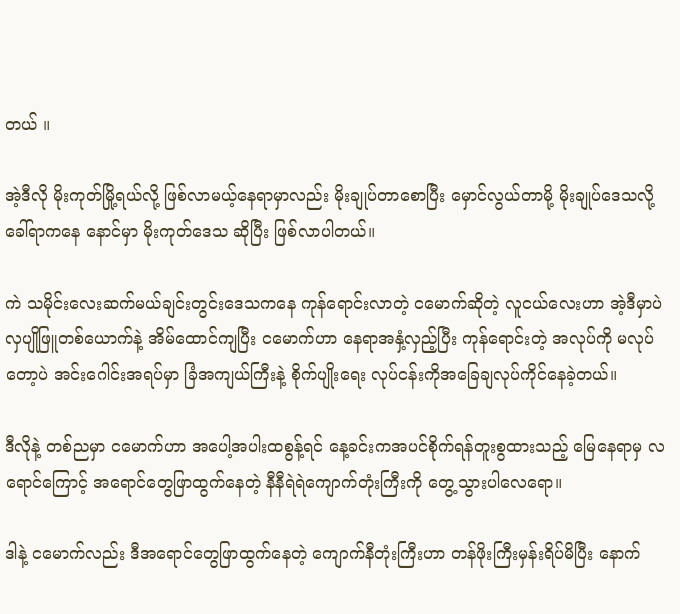တယ် ။

အဲ့ဒီလို မိုးကုတ်မြို့ရယ်လို့ ဖြစ်လာမယ့်နေရာမှာလည်း မိုးချုပ်တာစောပြီး မှောင်လွယ်တာမို့ မိုးချုပ်ဒေသလို့ခေါ်ရာကနေ နောင်မှာ မိုးကုတ်ဒေသ ဆိုပြီး ဖြစ်လာပါတယ်။

ကဲ သမိုင်းလေးဆက်မယ်ချင်းတွင်းဒေသကနေ ကုန်ရောင်းလာတဲ့ ငမောက်ဆိုတဲ့ လူငယ်လေးဟာ အဲ့ဒီမှာပဲ လှပျိုဖြူတစ်ယောက်နဲ့ အိမ်ထောင်ကျပြီး ငမောက်ဟာ နေရာအနှံ့လှည့်ပြီး ကုန်ရောင်းတဲ့ အလုပ်ကို မလုပ်တော့ပဲ အင်းဂေါင်းအရပ်မှာ ခြံအကျယ်ကြီးနဲ့ စိုက်ပျိုးရေး လုပ်ငန်းကိုအခြေချလုပ်ကိုင်နေခဲ့တယ်။

ဒီလိုနဲ့ တစ်ညမှာ ငမောက်ဟာ အပေါ့အပါးထစွန့်ရင် နေ့ခင်းကအပင်စိုက်ရန်တူးစွထားသည့် မြေနေရာမှ လရောင်ကြောင့် အရောင်တွေဖြာထွက်နေတဲ့ နီနီရဲရဲကျောက်တုံးကြီးကို တွေ့သွားပါလေရော။

ဒါနဲ့ ငမောက်လည်း ဒီအရောင်တွေဖြာထွက်နေတဲ့ ကျောက်နီတုံးကြီးဟာ တန်ဖိုးကြီးမှန်းရိပ်မိပြီး နောက်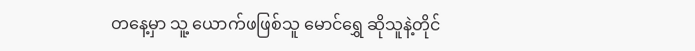တနေ့မှာ သူ့ ယောက်ဖဖြစ်သူ မောင်ရွှေ ဆိုသူနဲ့တိုင်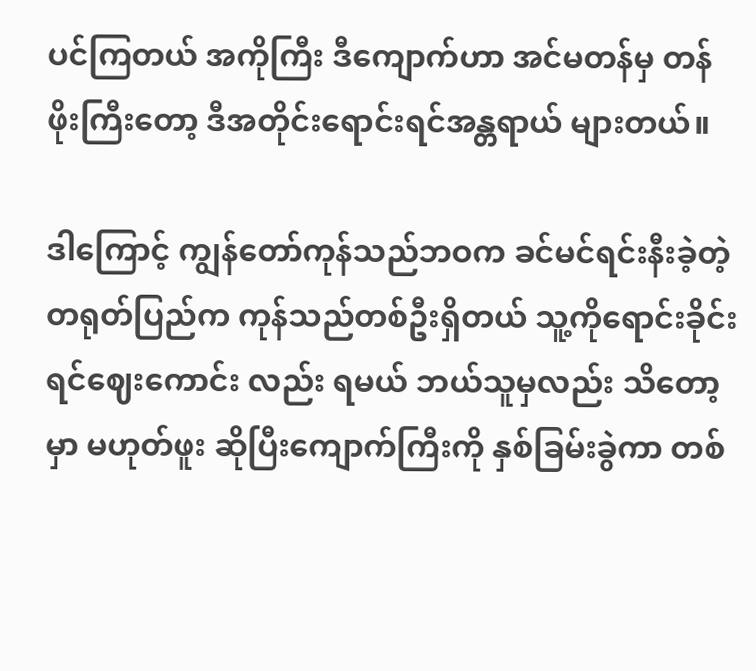ပင်ကြတယ် အကိုကြီး ဒီကျောက်ဟာ အင်မတန်မှ တန်ဖိုးကြီးတော့ ဒီအတိုင်းရောင်းရင်အန္တရာယ် များတယ်။

ဒါကြောင့် ကျွန်တော်ကုန်သည်ဘဝက ခင်မင်ရင်းနီးခဲ့တဲ့ တရုတ်ပြည်က ကုန်သည်တစ်ဦးရှိတယ် သူ့ကိုရောင်းခိုင်းရင်ဈေးကောင်း လည်း ရမယ် ဘယ်သူမှလည်း သိတော့မှာ မဟုတ်ဖူး ဆိုပြီးကျောက်ကြီးကို နှစ်ခြမ်းခွဲကာ တစ်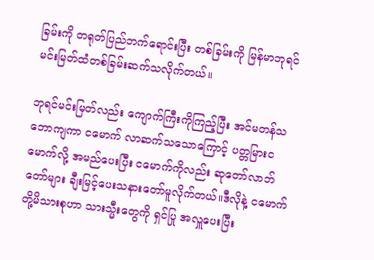ခြမ်းကို တရုတ်ပြည်ဘက်ရောင်းပြီး တစ်ခြမ်းကို မြန်မာဘုရင်မင်းမြတ်ထံတစ်ခြမ်းဆက်သလိုက်တယ်။

ဘုရင်မင်းမြတ်လည်း ကျောက်ကြီးကိုကြည့်ပြီး အင်မတန်သဘောကျကာ ငမောက် လာဆက်သသောကြောင့် ပတ္တမြားငမောက်လို့ အမည်ပေးပြီး ငမောက်ကိုလည်း ဆုတော်လာဘ်တော်များ ချီးမြင့်ပေးသနားတော်မူလိုက်တယ်။ဒီလိုနဲ့ ငမောက်တို့မိသားစုဟာ သားသ္မီးတွေကို ရှင်ပြု အလှူပေးပြီး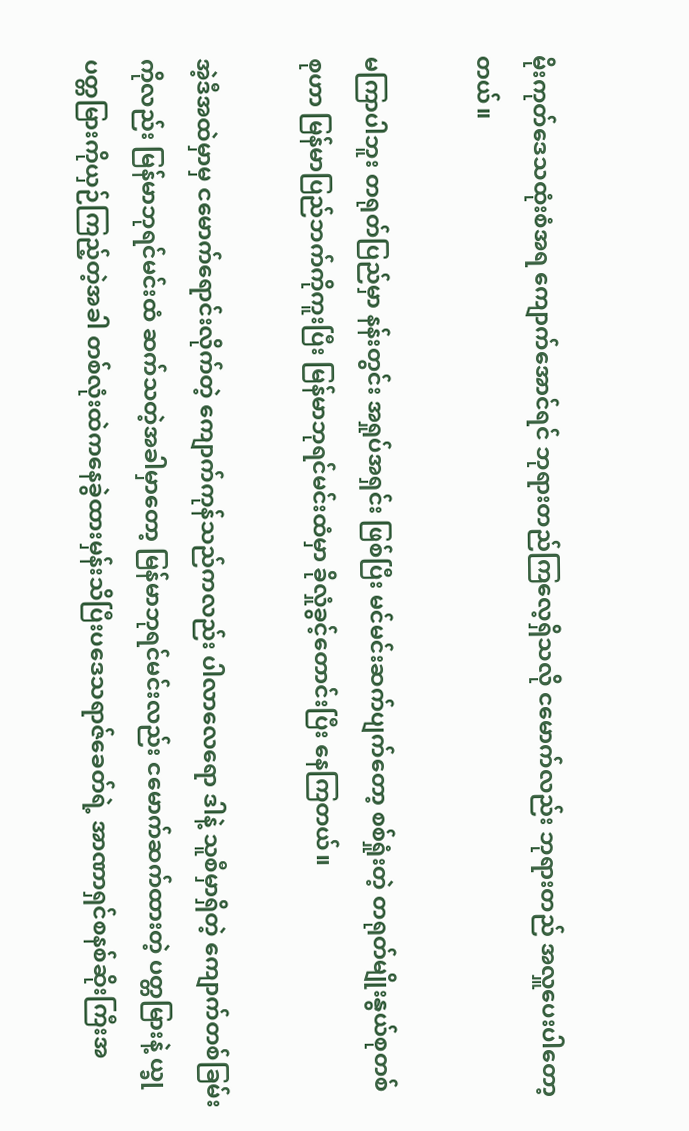မိုးကုတ်ဒေသထုံးစံအရ ကျောက်အောင်ရင် ဘုရားတည်ကြလေ့ရှိသလို ငမောက်လည်း ဘုရားတည် အလှူပေးပါတော့တယ်။

မကြာပါဘူး တရုတ်ပြည်မှာ နန်းတွင်း အရှုပ်အရှင်း ဖြစ်ပြီး မင်မင်းဆက်ပျက်တော့ စစ်ရှုံးတဲ့ တရုတ်မျိုးနွယ်စုတစ်စုဟာ မြန်မာပြည်ဘက်ကိုကူးပြီး မြန်မာဘုရင်မင်းထံမှာ ခိုလှုံခွင့်တောင်းပြီး နေကြတယ်။

အဲ့ဒီအထဲမှာမှ ငမောက်ရောင်းလိုက်တဲ့ ကျောက်ကုန်သည်ကလည်း ပါလာလေရော ဒါနဲ့ သူစီမှာရှိတဲ့ ကျောက်တစ်ခြမ်းကိုလည်း မြန်မာဘုရင်မင်းထံ ဆက်သတဲ့အခါမှာတော့ မြန်မာဘုရင်မင်းလည်း ငမောက်ဆက်ထားတဲ့ ပတ္တမြားနဲ့ ယ္ခုပတ္တမြားကိုယှဉ်ကြည့်တဲ့အခါ တစ်လုံးထဲကနေခွဲထားမှန်းသိပြီးပဒေသရာဇ်ခေတ်ရဲ့ အာဏာရှင်စနစ်ဆိုးကြီးအ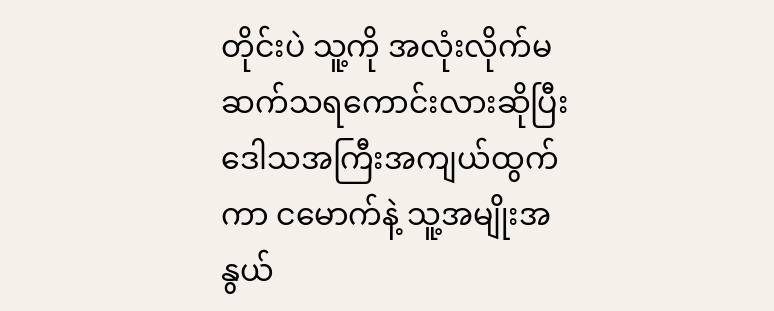တိုင်းပဲ သူ့ကို အလုံးလိုက်မဆက်သရကောင်းလားဆိုပြီး ဒေါသအကြီးအကျယ်ထွက်ကာ ငမောက်နဲ့ သူ့အမျိုးအနွယ်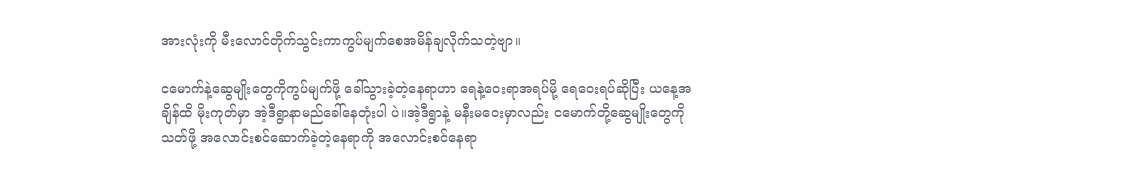အားလုံးကို မီးလောင်တိုက်သွင်းကာကွပ်မျက်စေအမိန်ချလိုက်သတဲ့ဗျာ။

ငမောက်နဲ့ဆွေမျိုးတွေကိုကွပ်မျက်ဖို့ ခေါ်သွားခဲ့တဲ့နေရာဟာ ရေနဲ့ဝေးရာအရပ်မို့ ရေဝေးရပ်ဆိုပြီး ယနေ့အချိန်ထိ မိုးကုတ်မှာ အဲ့ဒီရွာနာမည်ခေါ်နေတုံးပါ ပဲ။အဲ့ဒီရွာနဲ့ မနီးမဝေးမှာလည်း ငမောက်တို့ဆွေမျိုးတွေကို သတ်ဖို့ အလောင်းစင်ဆောက်ခဲ့တဲ့နေရာကို အလောင်းစင်နေရာ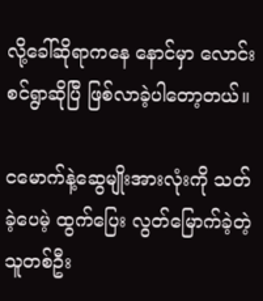လို့ခေါ်ဆိုရာကနေ နောင်မှာ လောင်းစင်ရွာဆိုပြီ ဖြစ်လာခဲ့ပါတော့တယ်။

ငမောက်နဲ့ဆွေမျိုးအားလုံးကို သတ်ခဲ့ပေမဲ့ ထွက်ပြေး လွတ်မြောက်ခဲ့တဲ့ သူတစ်ဦး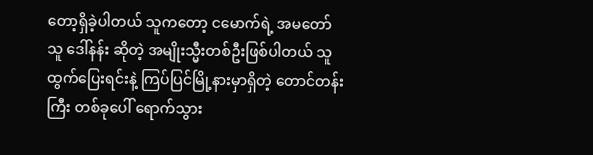တော့ရှိခဲ့ပါတယ် သူကတော့ ငမောက်ရဲ့ အမတော်သူ ဒေါ်နန်း ဆိုတဲ့ အမျိုးသ္မီးတစ်ဦးဖြစ်ပါတယ် သူထွက်ပြေးရင်းနဲ့ ကြပ်ပြင်မြို့နားမှာရှိတဲ့ တောင်တန်းကြီး တစ်ခုပေါ် ရောက်သွား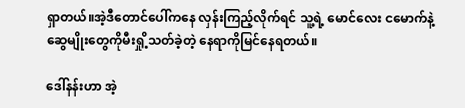ရှာတယ်။အဲ့ဒီတောင်ပေါ်ကနေ လှန်းကြည့်လိုက်ရင် သူ့ရဲ့ မောင်လေး ငမောက်နဲ့ ဆွေမျိုးတွေကိုမီးရှို့သတ်ခဲ့တဲ့ နေရာကိုမြင်နေရတယ်။

ဒေါ်နန်းဟာ အဲ့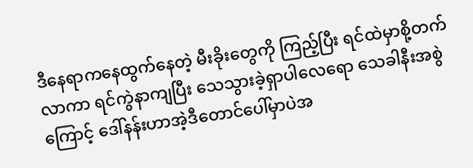ဒီနေရာကနေထွက်နေတဲ့ မီးခိုးတွေကို ကြည့်ပြီး ရင်ထဲမှာစို့တက်လာကာ ရင်ကွဲနာကျပြီး သေသွားခဲ့ရှာပါလေရော သေခါနီးအစွဲကြောင့် ဒေါ်နန်းဟာအဲ့ဒီတောင်ပေါ်မှာပဲအ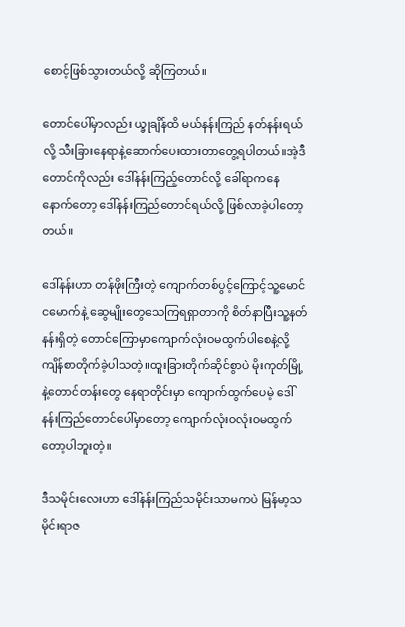စောင့်ဖြစ်သွားတယ်လို့ ဆိုကြတယ်။

တောင်ပေါ်မှာလည်း ယ္ခုချိန်ထိ မယ်နန်းကြည် နတ်နန်းရယ်လို့ သီးခြားနေရာနဲ့ဆောက်ပေးထားတာတွေ့ရပါတယ်။အဲ့ဒီတောင်ကိုလည်း ဒေါ်နန်းကြည့်တောင်လို့ ခေါ်ရာကနေ နောက်တော့ ဒေါ်နန်းကြည်တောင်ရယ်လို့ ဖြစ်လာခဲ့ပါတော့တယ်။

ဒေါ်နန်းဟာ တန်ဖိုးကြီးတဲ့ ကျောက်တစ်ပွင့်ကြောင့်သူ့မောင်ငမောက်နဲ့ ဆွေမျိုးတွေသေကြရရှာတာကို စိတ်နာပြီးသူ့နတ်နန်းရှိတဲ့ တောင်ကြောမှာကျောက်လုံးဝမထွက်ပါစေနဲ့လို့ကျိန်စာတိုက်ခဲ့ပါသတဲ့။ထူးခြားတိုက်ဆိုင်စွာပဲ မိုးကုတ်မြို့နဲ့တောင်တန်းတွေ နေရာတိုင်းမှာ ကျောက်ထွက်ပေမဲ့ ဒေါ်နန်းကြည်တောင်ပေါ်မှာတော့ ကျောက်လုံးဝလုံးဝမထွက်တော့ပါဘူးတဲ့။

ဒီသမိုင်းလေးဟာ ဒေါ်နန်းကြည်သမိုင်းသာမကပဲ မြန်မာ့သမိုင်းရာဇ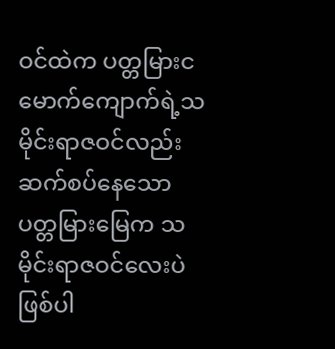ဝင်ထဲက ပတ္တမြားငမောက်ကျောက်ရဲ့သမိုင်းရာဇဝင်လည်း ဆက်စပ်နေသောပတ္တမြားမြေက သမိုင်းရာဇဝင်လေးပဲ ဖြစ်ပါ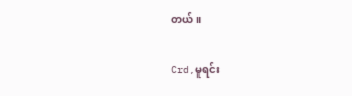တယ်။

Crd,မူရင်း